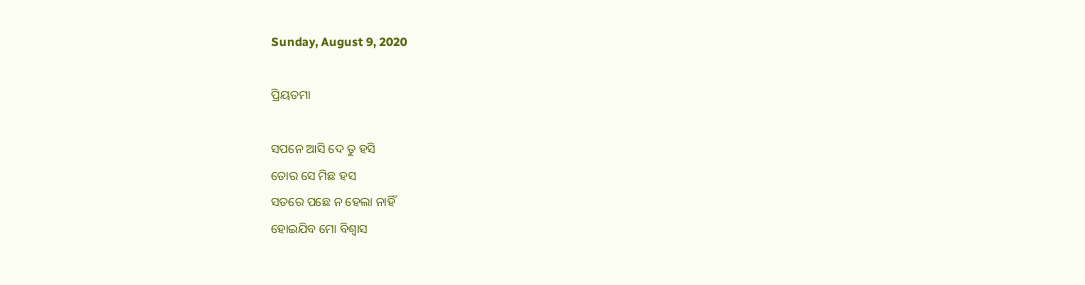Sunday, August 9, 2020

ପ୍ରିୟତମା

ସପନେ ଆସି ଦେ ତୁ ହସି
ତୋର ସେ ମିଛ ହସ
ସତରେ ପଛେ ନ ହେଲା ନାହିଁ
ହୋଇଯିବ ମୋ ବିଶ୍ବାସ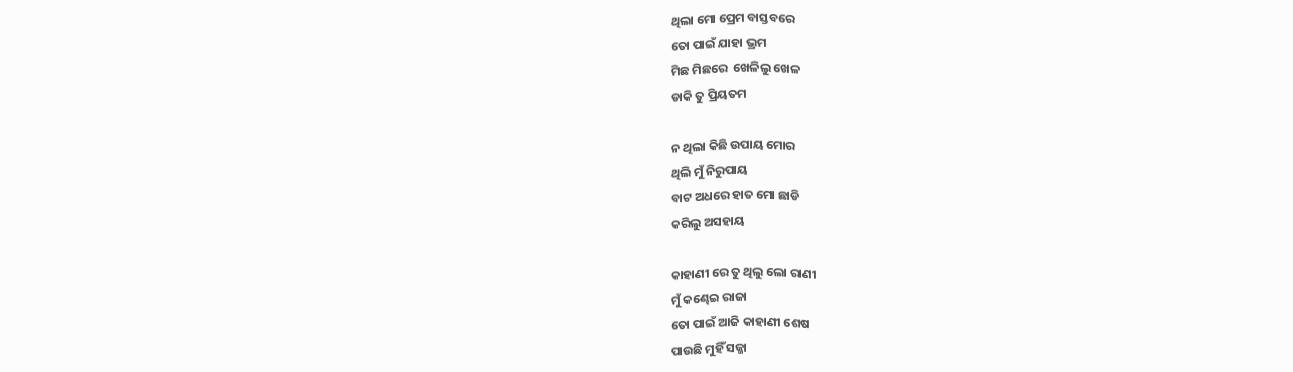ଥିଲା ମୋ ପ୍ରେମ ବାସ୍ତବରେ
ତୋ ପାଇଁ ଯାହା ଭ୍ରମ
ମିଛ ମିଛରେ  ଖେଳିଲୁ ଖେଳ
ଡାକି ତୁ ପ୍ରିୟତମ

ନ ଥିଲା କିଛି ଉପାୟ ମୋର
ଥିଲି ମୁଁ ନିରୁପାୟ
ବାଟ ଅଧରେ ହାତ ମୋ ଛାଡି
କରିଲୁ ଅସହାୟ

କାହାଣୀ ରେ ତୁ ଥିଲୁ ଲୋ ରାଣୀ
ମୁଁ କଣ୍ଢେଇ ରାଜା
ତୋ ପାଇଁ ଆଜି କାହାଣୀ ଶେଷ
ପାଉଛି ମୁହିଁ ସଜ୍ଜା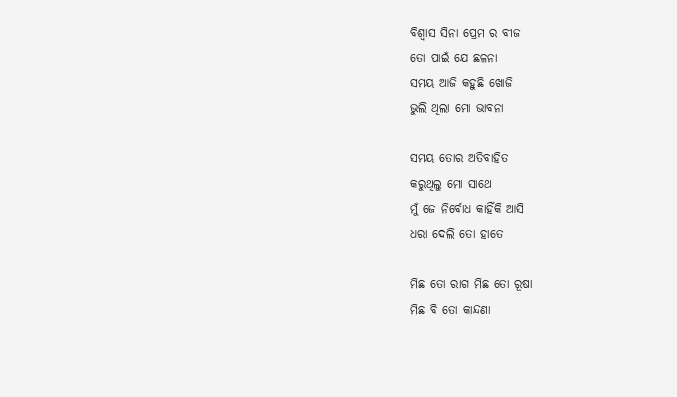ବିଶ୍ୱାସ ସିନା ପ୍ରେମ ର ବୀଜ
ତୋ ପାଇଁ ଯେ ଛଳନା
ସମୟ ଆଜି କହୁଛି ଖୋଜି
ଭୁଲି ଥିଲା ମୋ ଭାବନା

ସମୟ ତୋର ଅତିବାହିତ
କରୁଥିଲୁ ମୋ ସାଥେ
ମୁଁ ଜେ ନିର୍ବୋଧ କାହିଁକି ଆସି
ଧରା ଦେଲି ତୋ ହାତେ

ମିଛ ତୋ ରାଗ ମିଛ ତୋ ରୂଷା
ମିଛ ବି ତୋ କାନ୍ଦଣା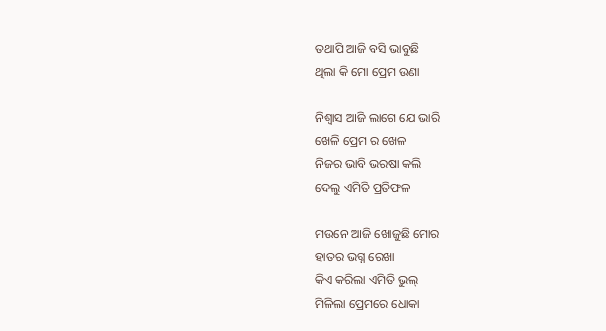ତଥାପି ଆଜି ବସି ଭାବୁଛି
ଥିଲା କି ମୋ ପ୍ରେମ ଉଣା

ନିଶ୍ବାସ ଆଜି ଲାଗେ ଯେ ଭାରି
ଖେଳି ପ୍ରେମ ର ଖେଳ
ନିଜର ଭାବି ଭରଷା କଲି
ଦେଲୁ ଏମିତି ପ୍ରତିଫଳ

ମଉନେ ଆଜି ଖୋଜୁଛି ମୋର
ହାତର ଭଗ୍ନ ରେଖା
କିଏ କରିଲା ଏମିତି ଭୁଲ୍
ମିଳିଲା ପ୍ରେମରେ ଧୋକା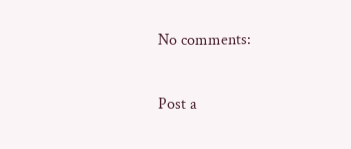No comments:

Post a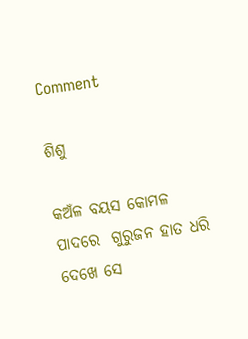Comment

ଶିଶୁ

କଅଁଳ ବୟସ କୋମଳ ପାଦରେ  ଗୁରୁଜନ ହାତ ଧରି  ଦେଖେ ସେ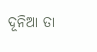ଦୂନିଆ ତା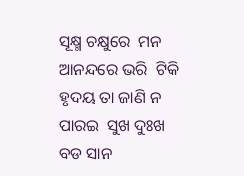ସୂକ୍ଷ୍ମ ଚକ୍ଷୁରେ  ମନ ଆନନ୍ଦରେ ଭରି  ଟିକି ହୃଦୟ ତା ଜାଣି ନ ପାରଇ  ସୁଖ ଦୁଃଖ ବଡ ସାନ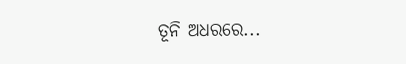ତୂନି ଅଧରରେ...